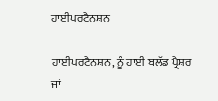ਹਾਈਪਰਟੈਨਸ਼ਨ

ਹਾਈਪਰਟੈਨਸ਼ਨ, ਨੂੰ ਹਾਈ ਬਲੱਡ ਪ੍ਰੈਸ਼ਰ ਜਾਂ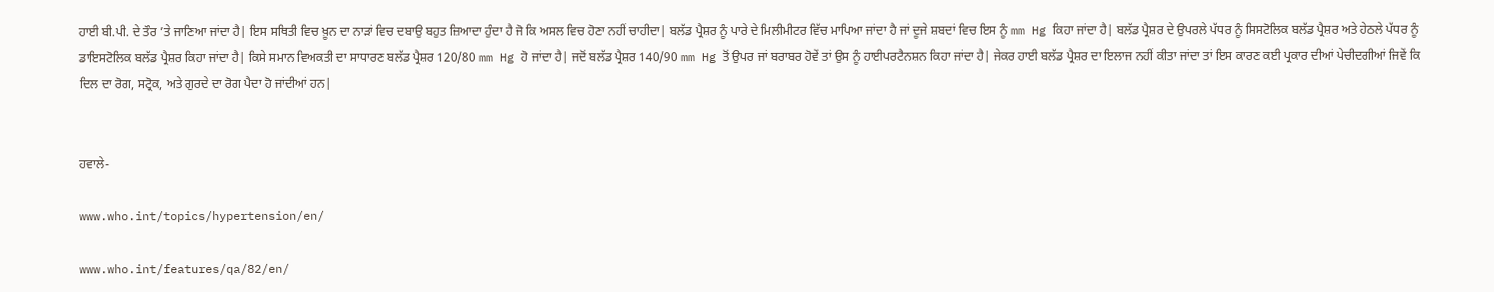ਹਾਈ ਬੀ.ਪੀ. ਦੇ ਤੌਰ ’ਤੇ ਜਾਣਿਆ ਜਾਂਦਾ ਹੈ| ਇਸ ਸਥਿਤੀ ਵਿਚ ਖ਼ੂਨ ਦਾ ਨਾੜਾਂ ਵਿਚ ਦਬਾਉ ਬਹੁਤ ਜ਼ਿਆਦਾ ਹੁੰਦਾ ਹੈ ਜੋ ਕਿ ਅਸਲ ਵਿਚ ਹੋਣਾ ਨਹੀਂ ਚਾਹੀਦਾ| ਬਲੱਡ ਪ੍ਰੈਸ਼ਰ ਨੂੰ ਪਾਰੇ ਦੇ ਮਿਲੀਮੀਟਰ ਵਿੱਚ ਮਾਪਿਆ ਜਾਂਦਾ ਹੈ ਜਾਂ ਦੂਜੇ ਸ਼ਬਦਾਂ ਵਿਚ ਇਸ ਨੂੰ mm Hg ਕਿਹਾ ਜਾਂਦਾ ਹੈ| ਬਲੱਡ ਪ੍ਰੈਸ਼ਰ ਦੇ ਉਪਰਲੇ ਪੱਧਰ ਨੂੰ ਸਿਸਟੋਲਿਕ ਬਲੱਡ ਪ੍ਰੈਸ਼ਰ ਅਤੇ ਹੇਠਲੇ ਪੱਧਰ ਨੂੰ ਡਾਇਸਟੋਲਿਕ ਬਲੱਡ ਪ੍ਰੈਸ਼ਰ ਕਿਹਾ ਜਾਂਦਾ ਹੈ| ਕਿਸੇ ਸਮਾਨ ਵਿਅਕਤੀ ਦਾ ਸਾਧਾਰਣ ਬਲੱਡ ਪ੍ਰੈਸ਼ਰ 120/80 mm Hg ਹੋ ਜਾਂਦਾ ਹੈ| ਜਦੋਂ ਬਲੱਡ ਪ੍ਰੈਸ਼ਰ 140/90 mm Hg ਤੋਂ ਉਪਰ ਜਾਂ ਬਰਾਬਰ ਹੋਵੇਂ ਤਾਂ ਉਸ ਨੂੰ ਹਾਈਪਰਟੈਨਸ਼ਨ ਕਿਹਾ ਜਾਂਦਾ ਹੈ| ਜੇਕਰ ਹਾਈ ਬਲੱਡ ਪ੍ਰੈਸ਼ਰ ਦਾ ਇਲਾਜ ਨਹੀਂ ਕੀਤਾ ਜਾਂਦਾ ਤਾਂ ਇਸ ਕਾਰਣ ਕਈ ਪ੍ਰਕਾਰ ਦੀਆਂ ਪੇਚੀਦਗੀਆਂ ਜਿਵੇਂ ਕਿ ਦਿਲ ਦਾ ਰੋਗ, ਸਟ੍ਰੋਕ, ਅਤੇ ਗੁਰਦੇ ਦਾ ਰੋਗ ਪੈਦਾ ਹੋ ਜਾਂਦੀਆਂ ਹਨ|


ਹਵਾਲੇ-

www.who.int/topics/hypertension/en/

www.who.int/features/qa/82/en/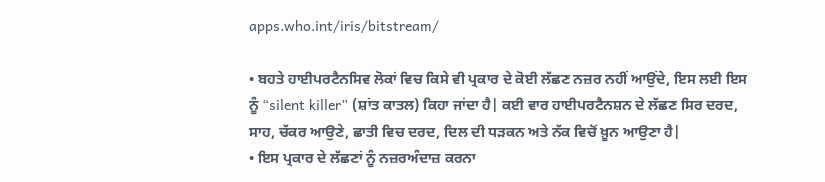apps.who.int/iris/bitstream/

• ਬਹਤੇ ਹਾਈਪਰਟੈਨਸਿਵ ਲੋਕਾਂ ਵਿਚ ਕਿਸੇ ਵੀ ਪ੍ਰਕਾਰ ਦੇ ਕੋਈ ਲੱਛਣ ਨਜ਼ਰ ਨਹੀਂ ਆਉਂਦੇ, ਇਸ ਲਈ ਇਸ ਨੂੰ “silent killer” (ਸ਼ਾਂਤ ਕਾਤਲ) ਕਿਹਾ ਜਾਂਦਾ ਹੈ| ਕਈ ਵਾਰ ਹਾਈਪਰਟੈਨਸ਼ਨ ਦੇ ਲੱਛਣ ਸਿਰ ਦਰਦ, ਸਾਹ, ਚੱਕਰ ਆਉਣੇ, ਛਾਤੀ ਵਿਚ ਦਰਦ, ਦਿਲ ਦੀ ਧੜਕਨ ਅਤੇ ਨੱਕ ਵਿਚੋਂ ਖ਼ੂਨ ਆਉਣਾ ਹੈ|
• ਇਸ ਪ੍ਰਕਾਰ ਦੇ ਲੱਛਣਾਂ ਨੂੰ ਨਜ਼ਰਅੰਦਾਜ਼ ਕਰਨਾ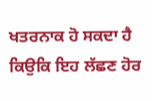ਖਤਰਨਾਕ ਹੋ ਸਕਦਾ ਹੈ ਕਿਉਕਿ ਇਹ ਲੱਛਣ ਹੋਰ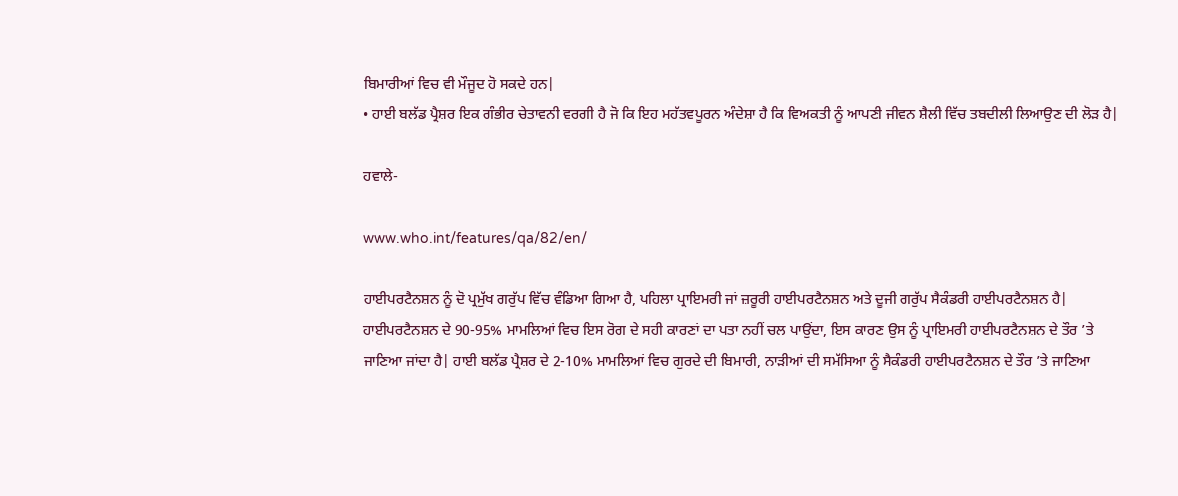ਬਿਮਾਰੀਆਂ ਵਿਚ ਵੀ ਮੌਜੂਦ ਹੋ ਸਕਦੇ ਹਨ|
• ਹਾਈ ਬਲੱਡ ਪ੍ਰੈਸ਼ਰ ਇਕ ਗੰਭੀਰ ਚੇਤਾਵਨੀ ਵਰਗੀ ਹੈ ਜੋ ਕਿ ਇਹ ਮਹੱਤਵਪੂਰਨ ਅੰਦੇਸ਼ਾ ਹੈ ਕਿ ਵਿਅਕਤੀ ਨੂੰ ਆਪਣੀ ਜੀਵਨ ਸ਼ੈਲੀ ਵਿੱਚ ਤਬਦੀਲੀ ਲਿਆਉਣ ਦੀ ਲੋੜ ਹੈ|

ਹਵਾਲੇ-

www.who.int/features/qa/82/en/

ਹਾਈਪਰਟੈਨਸ਼ਨ ਨੂੰ ਦੋ ਪ੍ਰਮੁੱਖ ਗਰੁੱਪ ਵਿੱਚ ਵੰਡਿਆ ਗਿਆ ਹੈ, ਪਹਿਲਾ ਪ੍ਰਾਇਮਰੀ ਜਾਂ ਜ਼ਰੂਰੀ ਹਾਈਪਰਟੈਨਸ਼ਨ ਅਤੇ ਦੂਜੀ ਗਰੁੱਪ ਸੈਕੰਡਰੀ ਹਾਈਪਰਟੈਨਸ਼ਨ ਹੈ| ਹਾਈਪਰਟੈਨਸ਼ਨ ਦੇ 90-95% ਮਾਮਲਿਆਂ ਵਿਚ ਇਸ ਰੋਗ ਦੇ ਸਹੀ ਕਾਰਣਾਂ ਦਾ ਪਤਾ ਨਹੀਂ ਚਲ ਪਾਉਂਦਾ, ਇਸ ਕਾਰਣ ਉਸ ਨੂੰ ਪ੍ਰਾਇਮਰੀ ਹਾਈਪਰਟੈਨਸ਼ਨ ਦੇ ਤੌਰ ’ਤੇ ਜਾਣਿਆ ਜਾਂਦਾ ਹੈ| ਹਾਈ ਬਲੱਡ ਪ੍ਰੈਸ਼ਰ ਦੇ 2-10% ਮਾਮਲਿਆਂ ਵਿਚ ਗੁਰਦੇ ਦੀ ਬਿਮਾਰੀ, ਨਾੜੀਆਂ ਦੀ ਸਮੱਸਿਆ ਨੂੰ ਸੈਕੰਡਰੀ ਹਾਈਪਰਟੈਨਸ਼ਨ ਦੇ ਤੌਰ ’ਤੇ ਜਾਣਿਆ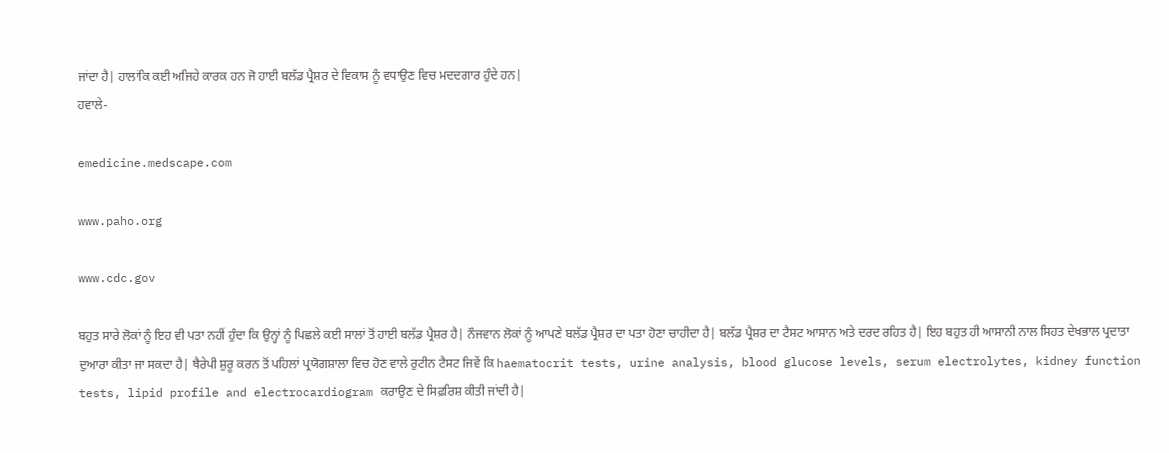ਜਾਂਦਾ ਹੈ| ਹਾਲਾਂਕਿ ਕਈ ਅਜਿਹੇ ਕਾਰਕ ਹਨ ਜੋ ਹਾਈ ਬਲੱਡ ਪ੍ਰੈਸ਼ਰ ਦੇ ਵਿਕਾਸ ਨੂੰ ਵਧਾਉਣ ਵਿਚ ਮਦਦਗਾਰ ਹੁੰਦੇ ਹਨ|
ਹਵਾਲੇ-

emedicine.medscape.com

www.paho.org

www.cdc.gov

ਬਹੁਤ ਸਾਰੇ ਲੋਕਾਂ ਨੂੰ ਇਹ ਵੀ ਪਤਾ ਨਹੀਂ ਹੁੰਦਾ ਕਿ ਉਨ੍ਹਾਂ ਨੂੰ ਪਿਛਲੇ ਕਈ ਸਾਲਾਂ ਤੋਂ ਹਾਈ ਬਲੱਡ ਪ੍ਰੈਸ਼ਰ ਹੈ| ਨੌਜਵਾਨ ਲੋਕਾਂ ਨੂੰ ਆਪਣੇ ਬਲੱਡ ਪ੍ਰੈਸ਼ਰ ਦਾ ਪਤਾ ਹੋਣਾ ਚਾਹੀਦਾ ਹੈ| ਬਲੱਡ ਪ੍ਰੈਸ਼ਰ ਦਾ ਟੈਸਟ ਆਸਾਨ ਅਤੇ ਦਰਦ ਰਹਿਤ ਹੈ| ਇਹ ਬਹੁਤ ਹੀ ਆਸਾਨੀ ਨਾਲ ਸਿਹਤ ਦੇਖਭਾਲ ਪ੍ਰਦਾਤਾ ਦੁਆਰਾ ਕੀਤਾ ਜਾ ਸਕਦਾ ਹੈ| ਥੈਰੇਪੀ ਸ਼ੁਰੂ ਕਰਨ ਤੋਂ ਪਹਿਲਾਂ ਪ੍ਰਯੋਗਸ਼ਾਲਾ ਵਿਚ ਹੋਣ ਵਾਲੇ ਰੁਟੀਨ ਟੈਸਟ ਜਿਵੇਂ ਕਿ haematocrit tests, urine analysis, blood glucose levels, serum electrolytes, kidney function tests, lipid profile and electrocardiogram ਕਰਾਉਣ ਦੇ ਸਿਫ਼ਰਿਸ਼ ਕੀਤੀ ਜਾਂਦੀ ਹੈ|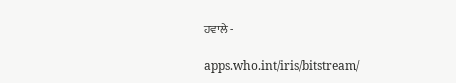ਹਵਾਲੇ -

apps.who.int/iris/bitstream/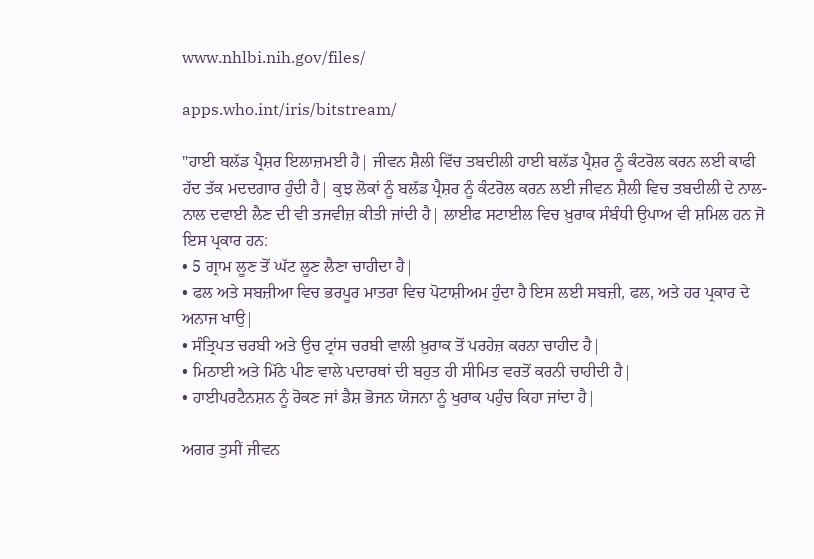www.nhlbi.nih.gov/files/

apps.who.int/iris/bitstream/

"ਹਾਈ ਬਲੱਡ ਪ੍ਰੈਸ਼ਰ ਇਲਾਜ਼ਮਈ ਹੈ| ਜੀਵਨ ਸ਼ੈਲੀ ਵਿੱਚ ਤਬਦੀਲੀ ਹਾਈ ਬਲੱਡ ਪ੍ਰੈਸ਼ਰ ਨੂੰ ਕੰਟਰੋਲ ਕਰਨ ਲਈ ਕਾਫੀ ਹੱਦ ਤੱਕ ਮਦਦਗਾਰ ਹੁੰਦੀ ਹੈ| ਕੁਝ ਲੋਕਾਂ ਨੂੰ ਬਲੱਡ ਪ੍ਰੈਸ਼ਰ ਨੂੰ ਕੰਟਰੋਲ ਕਰਨ ਲਈ ਜੀਵਨ ਸ਼ੈਲੀ ਵਿਚ ਤਬਦੀਲੀ ਦੇ ਨਾਲ-ਨਾਲ ਦਵਾਈ ਲੈਣ ਦੀ ਵੀ ਤਜਵੀਜ਼ ਕੀਤੀ ਜਾਂਦੀ ਹੈ| ਲਾਈਫ ਸਟਾਈਲ ਵਿਚ ਖ਼ੁਰਾਕ ਸੰਬੰਧੀ ਉਪਾਅ ਵੀ ਸ਼ਮਿਲ ਹਨ ਜੋ ਇਸ ਪ੍ਰਕਾਰ ਹਨ:
• 5 ਗ੍ਰਾਮ ਲੂਣ ਤੋਂ ਘੱਟ ਲੂਣ ਲੈਣਾ ਚਾਹੀਦਾ ਹੈ|
• ਫਲ ਅਤੇ ਸਬਜ਼ੀਆ ਵਿਚ ਭਰਪੂਰ ਮਾਤਰਾ ਵਿਚ ਪੋਟਾਸ਼ੀਅਮ ਹੁੰਦਾ ਹੈ ਇਸ ਲਈ ਸਬਜ਼ੀ, ਫਲ, ਅਤੇ ਹਰ ਪ੍ਰਕਾਰ ਦੇ ਅਨਾਜ ਖਾਉ|
• ਸੰਤ੍ਰਿਪਤ ਚਰਬੀ ਅਤੇ ਉਚ ਟ੍ਰਾਂਸ ਚਰਬੀ ਵਾਲੀ ਖ਼ੁਰਾਕ ਤੋਂ ਪਰਹੇਜ਼ ਕਰਨਾ ਚਾਹੀਦ ਹੈ|
• ਮਿਠਾਈ ਅਤੇ ਮਿੱਠੇ ਪੀਣ ਵਾਲੇ ਪਦਾਰਥਾਂ ਦੀ ਬਹੁਤ ਹੀ ਸੀਮਿਤ ਵਰਤੋਂ ਕਰਨੀ ਚਾਹੀਦੀ ਹੈ|
• ਹਾਈਪਰਟੈਨਸ਼ਨ ਨੂੰ ਰੋਕਣ ਜਾਂ ਡੈਸ਼ ਭੋਜਨ ਯੋਜਨਾ ਨੂੰ ਖੁਰਾਕ ਪਹੁੰਚ ਕਿਹਾ ਜਾਂਦਾ ਹੈ|

ਅਗਰ ਤੁਸੀਂ ਜੀਵਨ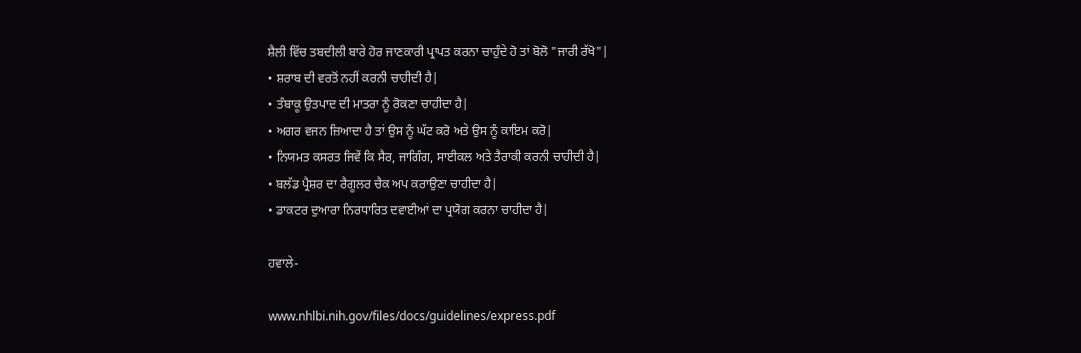ਸ਼ੈਲੀ ਵਿੱਚ ਤਬਦੀਲੀ ਬਾਰੇ ਹੋਰ ਜਾਣਕਾਰੀ ਪ੍ਰਾਪਤ ਕਰਨਾ ਚਾਹੁੰਦੇ ਹੋ ਤਾਂ ਬੋਲੋ "ਜਾਰੀ ਰੱਖੋ"|
• ਸ਼ਰਾਬ ਦੀ ਵਰਤੋਂ ਨਹੀਂ ਕਰਨੀ ਚਾਹੀਦੀ ਹੈ|
• ਤੰਬਾਕੂ ਉਤਪਾਦ ਦੀ ਮਾਤਰਾ ਨੂੰ ਰੋਕਣਾ ਚਾਹੀਦਾ ਹੈ|
• ਅਗਰ ਵਜਨ ਜ਼ਿਆਦਾ ਹੈ ਤਾਂ ਉਸ ਨੂੰ ਘੱਟ ਕਰੋ ਅਤੇ ਉਸ ਨੂੰ ਕਾਇਮ ਕਰੋ|
• ਨਿਯਮਤ ਕਸਰਤ ਜਿਵੇਂ ਕਿ ਸੈਰ, ਜਾਗਿੰਗ, ਸਾਈਕਲ ਅਤੇ ਤੈਰਾਕੀ ਕਰਨੀ ਚਾਹੀਦੀ ਹੈ|
• ਬਲੱਡ ਪ੍ਰੈਸ਼ਰ ਦਾ ਰੈਗੂਲਰ ਚੈਕ ਅਪ ਕਰਾਉਣਾ ਚਾਹੀਦਾ ਹੈ|
• ਡਾਕਟਰ ਦੁਆਰਾ ਨਿਰਧਾਰਿਤ ਦਵਾਈਆਂ ਦਾ ਪ੍ਰਯੋਗ ਕਰਨਾ ਚਾਹੀਦਾ ਹੈ|

ਹਵਾਲੇ-

www.nhlbi.nih.gov/files/docs/guidelines/express.pdf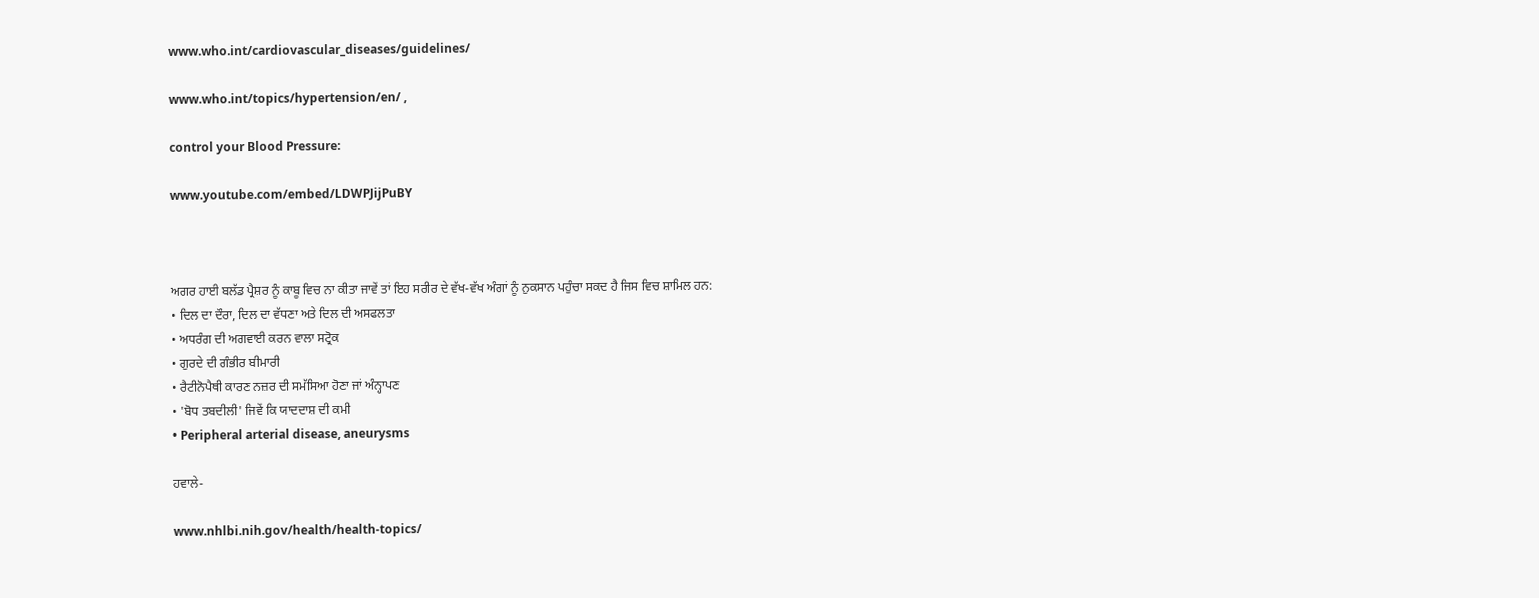www.who.int/cardiovascular_diseases/guidelines/

www.who.int/topics/hypertension/en/ ,

control your Blood Pressure:

www.youtube.com/embed/LDWPJijPuBY



ਅਗਰ ਹਾਈ ਬਲੱਡ ਪ੍ਰੈਸ਼ਰ ਨੂੰ ਕਾਬੂ ਵਿਚ ਨਾ ਕੀਤਾ ਜਾਵੇਂ ਤਾਂ ਇਹ ਸਰੀਰ ਦੇ ਵੱਖ-ਵੱਖ ਅੰਗਾਂ ਨੂੰ ਨੁਕਸਾਨ ਪਹੁੰਚਾ ਸਕਦ ਹੈ ਜਿਸ ਵਿਚ ਸ਼ਾਮਿਲ ਹਨ:
• ਦਿਲ ਦਾ ਦੌਰਾ, ਦਿਲ ਦਾ ਵੱਧਣਾ ਅਤੇ ਦਿਲ ਦੀ ਅਸਫਲਤਾ
• ਅਧਰੰਗ ਦੀ ਅਗਵਾਈ ਕਰਨ ਵਾਲਾ ਸਟ੍ਰੋਕ
• ਗੁਰਦੇ ਦੀ ਗੰਭੀਰ ਬੀਮਾਰੀ
• ਰੈਟੀਨੋਪੈਥੀ ਕਾਰਣ ਨਜ਼ਰ ਦੀ ਸਮੱਸਿਆ ਹੋਣਾ ਜਾਂ ਅੰਨ੍ਹਾਪਣ
• 'ਬੋਧ ਤਬਦੀਲੀ' ਜਿਵੇਂ ਕਿ ਯਾਦਦਾਸ਼ ਦੀ ਕਮੀ
• Peripheral arterial disease, aneurysms

ਹਵਾਲੇ-

www.nhlbi.nih.gov/health/health-topics/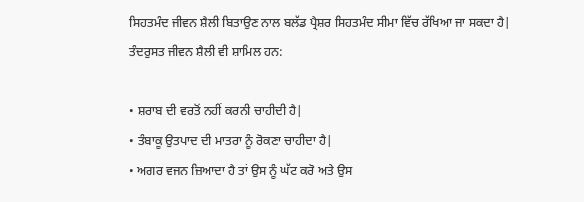ਸਿਹਤਮੰਦ ਜੀਵਨ ਸ਼ੈਲੀ ਬਿਤਾਉਣ ਨਾਲ ਬਲੱਡ ਪ੍ਰੈਸ਼ਰ ਸਿਹਤਮੰਦ ਸੀਮਾ ਵਿੱਚ ਰੱਖਿਆ ਜਾ ਸਕਦਾ ਹੈ| ਤੰਦਰੁਸਤ ਜੀਵਨ ਸ਼ੈਲੀ ਵੀ ਸ਼ਾਮਿਲ ਹਨ:

• ਸ਼ਰਾਬ ਦੀ ਵਰਤੋਂ ਨਹੀਂ ਕਰਨੀ ਚਾਹੀਦੀ ਹੈ|
• ਤੰਬਾਕੂ ਉਤਪਾਦ ਦੀ ਮਾਤਰਾ ਨੂੰ ਰੋਕਣਾ ਚਾਹੀਦਾ ਹੈ|
• ਅਗਰ ਵਜਨ ਜ਼ਿਆਦਾ ਹੈ ਤਾਂ ਉਸ ਨੂੰ ਘੱਟ ਕਰੋ ਅਤੇ ਉਸ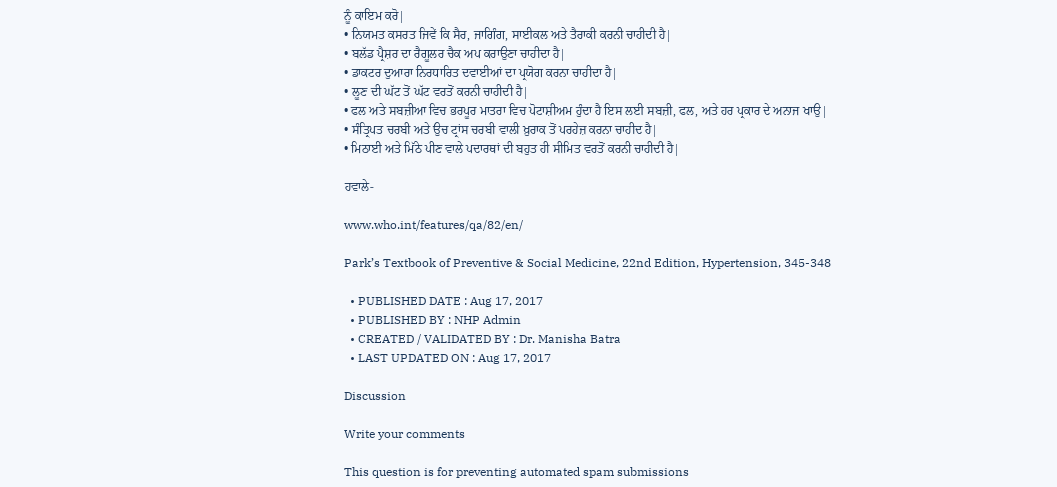ਨੂੰ ਕਾਇਮ ਕਰੋ|
• ਨਿਯਮਤ ਕਸਰਤ ਜਿਵੇਂ ਕਿ ਸੈਰ, ਜਾਗਿੰਗ, ਸਾਈਕਲ ਅਤੇ ਤੈਰਾਕੀ ਕਰਨੀ ਚਾਹੀਦੀ ਹੈ|
• ਬਲੱਡ ਪ੍ਰੈਸ਼ਰ ਦਾ ਰੈਗੂਲਰ ਚੈਕ ਅਪ ਕਰਾਉਣਾ ਚਾਹੀਦਾ ਹੈ|
• ਡਾਕਟਰ ਦੁਆਰਾ ਨਿਰਧਾਰਿਤ ਦਵਾਈਆਂ ਦਾ ਪ੍ਰਯੋਗ ਕਰਨਾ ਚਾਹੀਦਾ ਹੈ|
• ਲੂਣ ਦੀ ਘੱਟ ਤੋਂ ਘੱਟ ਵਰਤੋਂ ਕਰਨੀ ਚਾਹੀਦੀ ਹੈ|
• ਫਲ ਅਤੇ ਸਬਜ਼ੀਆ ਵਿਚ ਭਰਪੂਰ ਮਾਤਰਾ ਵਿਚ ਪੋਟਾਸ਼ੀਅਮ ਹੁੰਦਾ ਹੈ ਇਸ ਲਈ ਸਬਜ਼ੀ, ਫਲ, ਅਤੇ ਹਰ ਪ੍ਰਕਾਰ ਦੇ ਅਨਾਜ ਖਾਉ|
• ਸੰਤ੍ਰਿਪਤ ਚਰਬੀ ਅਤੇ ਉਚ ਟ੍ਰਾਂਸ ਚਰਬੀ ਵਾਲੀ ਖ਼ੁਰਾਕ ਤੋਂ ਪਰਹੇਜ਼ ਕਰਨਾ ਚਾਹੀਦ ਹੈ|
• ਮਿਠਾਈ ਅਤੇ ਮਿੱਠੇ ਪੀਣ ਵਾਲੇ ਪਦਾਰਥਾਂ ਦੀ ਬਹੁਤ ਹੀ ਸੀਮਿਤ ਵਰਤੋਂ ਕਰਨੀ ਚਾਹੀਦੀ ਹੈ|

ਹਵਾਲੇ-

www.who.int/features/qa/82/en/

Park’s Textbook of Preventive & Social Medicine, 22nd Edition, Hypertension, 345-348

  • PUBLISHED DATE : Aug 17, 2017
  • PUBLISHED BY : NHP Admin
  • CREATED / VALIDATED BY : Dr. Manisha Batra
  • LAST UPDATED ON : Aug 17, 2017

Discussion

Write your comments

This question is for preventing automated spam submissions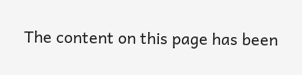The content on this page has been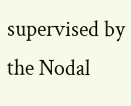supervised by the Nodal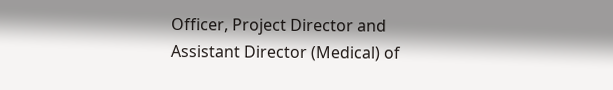Officer, Project Director and Assistant Director (Medical) of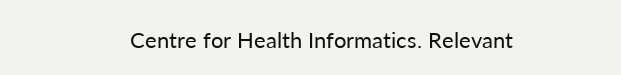Centre for Health Informatics. Relevant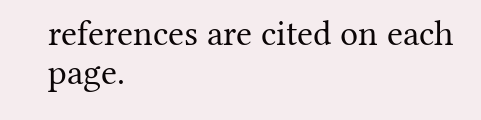references are cited on each page.